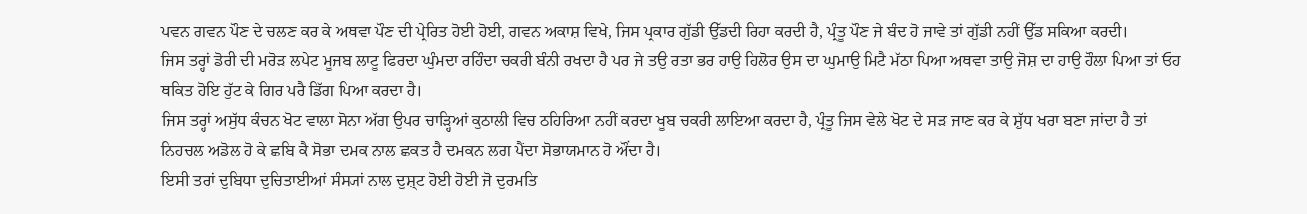ਪਵਨ ਗਵਨ ਪੌਣ ਦੇ ਚਲਣ ਕਰ ਕੇ ਅਥਵਾ ਪੌਣ ਦੀ ਪ੍ਰੇਰਿਤ ਹੋਈ ਹੋਈ, ਗਵਨ ਅਕਾਸ਼ ਵਿਖੇ, ਜਿਸ ਪ੍ਰਕਾਰ ਗੁੱਡੀ ਉੱਡਦੀ ਰਿਹਾ ਕਰਦੀ ਹੈ, ਪ੍ਰੰਤੂ ਪੌਣ ਜੇ ਬੰਦ ਹੋ ਜਾਵੇ ਤਾਂ ਗੁੱਡੀ ਨਹੀਂ ਉੱਡ ਸਕਿਆ ਕਰਦੀ।
ਜਿਸ ਤਰ੍ਹਾਂ ਡੋਰੀ ਦੀ ਮਰੋੜ ਲਪੇਟ ਮੂਜਬ ਲਾਟੂ ਫਿਰਦਾ ਘੁੰਮਦਾ ਰਹਿੰਦਾ ਚਕਰੀ ਬੰਨੀ ਰਖਦਾ ਹੈ ਪਰ ਜੇ ਤਉ ਰਤਾ ਭਰ ਹਾਉ ਹਿਲੋਰ ਉਸ ਦਾ ਘੁਮਾਉ ਮਿਟੈ ਮੱਠਾ ਪਿਆ ਅਥਵਾ ਤਾਉ ਜੋਸ਼ ਦਾ ਹਾਉ ਹੌਲਾ ਪਿਆ ਤਾਂ ਓਹ ਥਕਿਤ ਹੋਇ ਹੁੱਟ ਕੇ ਗਿਰ ਪਰੈ ਡਿੱਗ ਪਿਆ ਕਰਦਾ ਹੈ।
ਜਿਸ ਤਰ੍ਹਾਂ ਅਸੁੱਧ ਕੰਚਨ ਖੋਟ ਵਾਲਾ ਸੋਨਾ ਅੱਗ ਉਪਰ ਚਾੜ੍ਹਿਆਂ ਕੁਠਾਲੀ ਵਿਚ ਠਹਿਰਿਆ ਨਹੀਂ ਕਰਦਾ ਖੂਬ ਚਕਰੀ ਲਾਇਆ ਕਰਦਾ ਹੈ, ਪ੍ਰੰਤੂ ਜਿਸ ਵੇਲੇ ਖੋਟ ਦੇ ਸੜ ਜਾਣ ਕਰ ਕੇ ਸ਼ੁੱਧ ਖਰਾ ਬਣਾ ਜਾਂਦਾ ਹੈ ਤਾਂ ਨਿਹਚਲ ਅਡੋਲ ਹੋ ਕੇ ਛਬਿ ਕੈ ਸੋਭਾ ਦਮਕ ਨਾਲ ਛਕਤ ਹੈ ਦਮਕਨ ਲਗ ਪੈਂਦਾ ਸੋਭਾਯਮਾਨ ਹੋ ਔਂਦਾ ਹੈ।
ਇਸੀ ਤਰਾਂ ਦੁਬਿਧਾ ਦੁਚਿਤਾਈਆਂ ਸੰਸ੍ਯਾਂ ਨਾਲ ਦੁਸ਼੍ਟ ਹੋਈ ਹੋਈ ਜੋ ਦੁਰਮਤਿ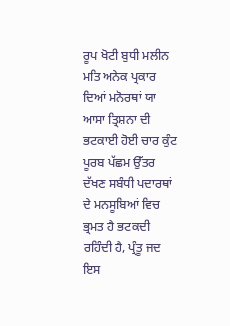ਰੂਪ ਖੋਟੀ ਬੁਧੀ ਮਲੀਨ ਮਤਿ ਅਨੇਕ ਪ੍ਰਕਾਰ ਦਿਆਂ ਮਨੋਰਥਾਂ ਯਾ ਆਸਾ ਤ੍ਰਿਸ਼ਨਾ ਦੀ ਭਟਕਾਈ ਹੋਈ ਚਾਰ ਕੁੰਟ ਪੂਰਬ ਪੱਛਮ ਉੱਤਰ ਦੱਖਣ ਸਬੰਧੀ ਪਦਾਰਥਾਂ ਦੇ ਮਨਸੂਬਿਆਂ ਵਿਚ ਭ੍ਰਮਤ ਹੈ ਭਟਕਦੀ ਰਹਿੰਦੀ ਹੈ, ਪ੍ਰੰਤੂ ਜਦ ਇਸ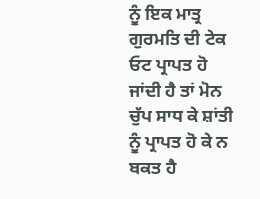ਨੂੰ ਇਕ ਮਾਤ੍ਰ ਗੁਰਮਤਿ ਦੀ ਟੇਕ ਓਟ ਪ੍ਰਾਪਤ ਹੋ ਜਾਂਦੀ ਹੈ ਤਾਂ ਮੋਨ ਚੁੱਪ ਸਾਧ ਕੇ ਸ਼ਾਂਤੀ ਨੂੰ ਪ੍ਰਾਪਤ ਹੋ ਕੇ ਨ ਬਕਤ ਹੈ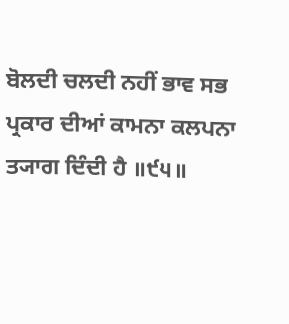ਬੋਲਦੀ ਚਲਦੀ ਨਹੀਂ ਭਾਵ ਸਭ ਪ੍ਰਕਾਰ ਦੀਆਂ ਕਾਮਨਾ ਕਲਪਨਾ ਤ੍ਯਾਗ ਦਿੰਦੀ ਹੈ ॥੯੫॥